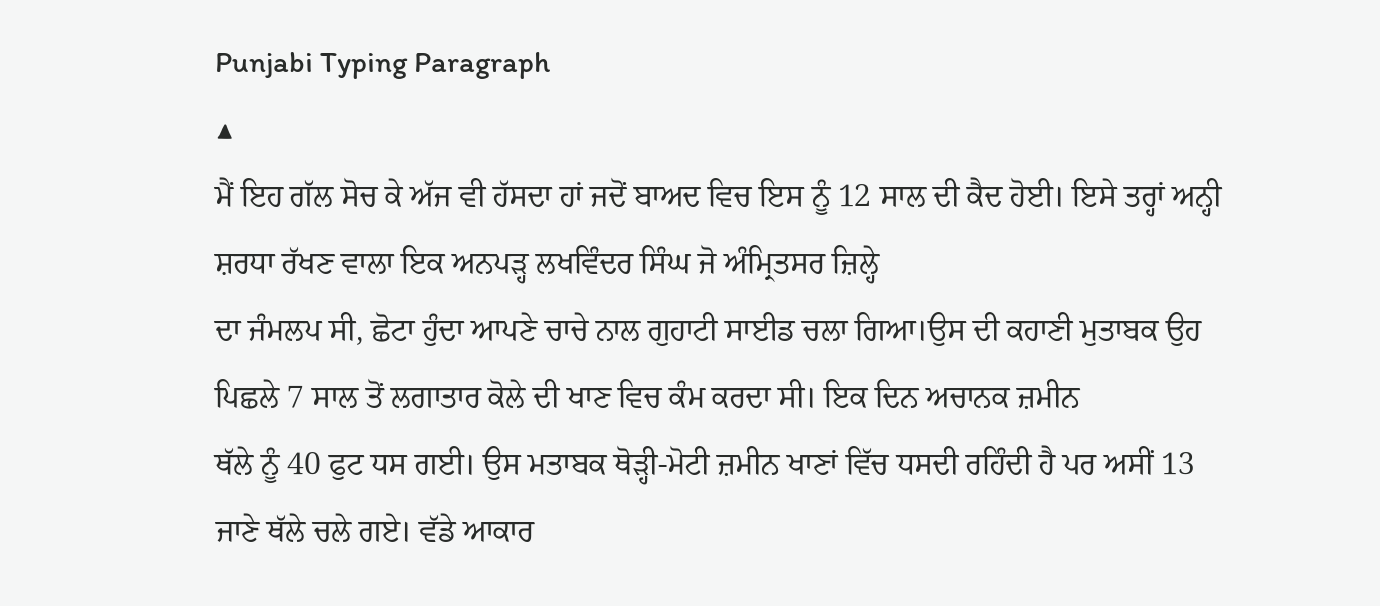Punjabi Typing Paragraph
▲
ਮੈਂ ਇਹ ਗੱਲ ਸੋਚ ਕੇ ਅੱਜ ਵੀ ਹੱਸਦਾ ਹਾਂ ਜਦੋਂ ਬਾਅਦ ਵਿਚ ਇਸ ਨੂੰ 12 ਸਾਲ ਦੀ ਕੈਦ ਹੋਈ। ਇਸੇ ਤਰ੍ਹਾਂ ਅਨ੍ਹੀ ਸ਼ਰਧਾ ਰੱਖਣ ਵਾਲਾ ਇਕ ਅਨਪੜ੍ਹ ਲਖਵਿੰਦਰ ਸਿੰਘ ਜੋ ਅੰਮ੍ਰਿਤਸਰ ਜ਼ਿਲ੍ਹੇ
ਦਾ ਜੰਮਲਪ ਸੀ, ਛੋਟਾ ਹੁੰਦਾ ਆਪਣੇ ਚਾਚੇ ਨਾਲ ਗੁਹਾਟੀ ਸਾਈਡ ਚਲਾ ਗਿਆ।ਉਸ ਦੀ ਕਹਾਣੀ ਮੁਤਾਬਕ ਉਹ ਪਿਛਲੇ 7 ਸਾਲ ਤੋਂ ਲਗਾਤਾਰ ਕੋਲੇ ਦੀ ਖਾਣ ਵਿਚ ਕੰਮ ਕਰਦਾ ਸੀ। ਇਕ ਦਿਨ ਅਚਾਨਕ ਜ਼ਮੀਨ
ਥੱਲੇ ਨੂੰ 40 ਫੁਟ ਧਸ ਗਈ। ਉਸ ਮਤਾਬਕ ਥੋੜ੍ਹੀ-ਮੋਟੀ ਜ਼ਮੀਨ ਖਾਣਾਂ ਵਿੱਚ ਧਸਦੀ ਰਹਿੰਦੀ ਹੈ ਪਰ ਅਸੀਂ 13 ਜਾਣੇ ਥੱਲੇ ਚਲੇ ਗਏ। ਵੱਡੇ ਆਕਾਰ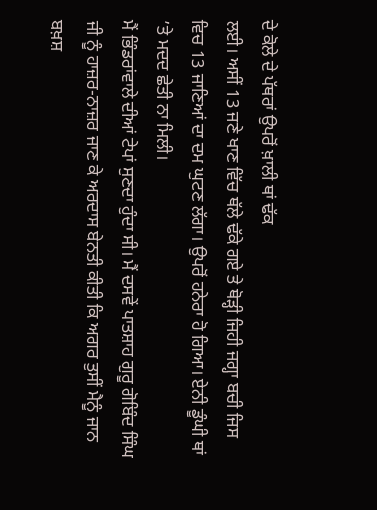ਦੇ ਕੋਲੇ ਦੇ ਪੱਥਰਾਂ ਉਪਰੋਂ ਖ਼ਾਲੀ ਥਾਂ ਢੱਕ
ਲਈ। ਅਸੀਂ 13 ਜਣੇ ਖਾਣ ਵਿੱਚ ਥੱਲੇ ਢੱਕੇ ਗਏ ਤੇ ਥੋੜ੍ਹੀ ਜਿਹੀ ਜਗ੍ਹਾ ਬਚੀ ਜਿਸ ਵਿਚ 13 ਜਾਣਿਆਂ ਦਾ ਦਮ ਘੁਟਣ ਲੱਗਾ। ਉਪਰੋਂ ਹਨੇਰਾ ਹੋ ਗਿਆ। ਏਨੀ ਡੂੰਘੀ ਥਾਂ ’ਤੇ ਮਦਦ ਛੇਤੀ ਨਾ ਮਿਲੀ।
ਮੈਂ ਭਿੰਡਰਾਂਵਾਲੇ ਦੀਆਂ ਟੇਪਾਂ ਸੁਣਦਾ ਹੁੰਦਾ ਸੀ। ਮੈਂ ਦਸਵੇਂ ਪਾਤਸ਼ਾਹ ਗੁਰੂ ਗੋਬਿੰਦ ਸਿੰਘ ਜੀ ਨੂੰ ਹਾਜ਼ਰ-ਨਾਜ਼ਰ ਜਾਣ ਕੇ ਅਰਦਾਸ ਬੇਨਤੀ ਕੀਤੀ ਕਿ ਅਗਰ ਤੁਸੀਂ ਮੈਨੂੰ ਜਾਨ ਬਖ਼ਸ਼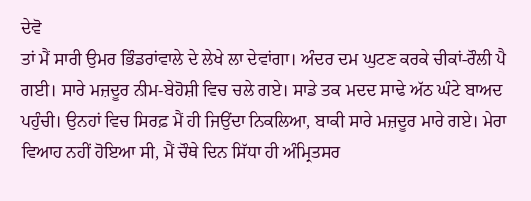ਦੇਵੋ
ਤਾਂ ਮੈਂ ਸਾਰੀ ਉਮਰ ਭਿੰਡਰਾਂਵਾਲੇ ਦੇ ਲੇਖੇ ਲਾ ਦੇਵਾਂਗਾ। ਅੰਦਰ ਦਮ ਘੁਟਣ ਕਰਕੇ ਚੀਕਾਂ-ਰੌਲੀ ਪੈ ਗਈ। ਸਾਰੇ ਮਜ਼ਦੂਰ ਨੀਮ-ਬੇਹੋਸ਼ੀ ਵਿਚ ਚਲੇ ਗਏ। ਸਾਡੇ ਤਕ ਮਦਦ ਸਾਢੇ ਅੱਠ ਘੰਟੇ ਬਾਅਦ
ਪਹੁੰਚੀ। ਉਨਹਾਂ ਵਿਚ ਸਿਰਫ਼ ਮੈਂ ਹੀ ਜਿਉਂਦਾ ਨਿਕਲਿਆ, ਬਾਕੀ ਸਾਰੇ ਮਜ਼ਦੂਰ ਮਾਰੇ ਗਏ। ਮੇਰਾ ਵਿਆਹ ਨਹੀਂ ਹੋਇਆ ਸੀ, ਮੈਂ ਚੌਥੇ ਦਿਨ ਸਿੱਧਾ ਹੀ ਅੰਮ੍ਰਿਤਸਰ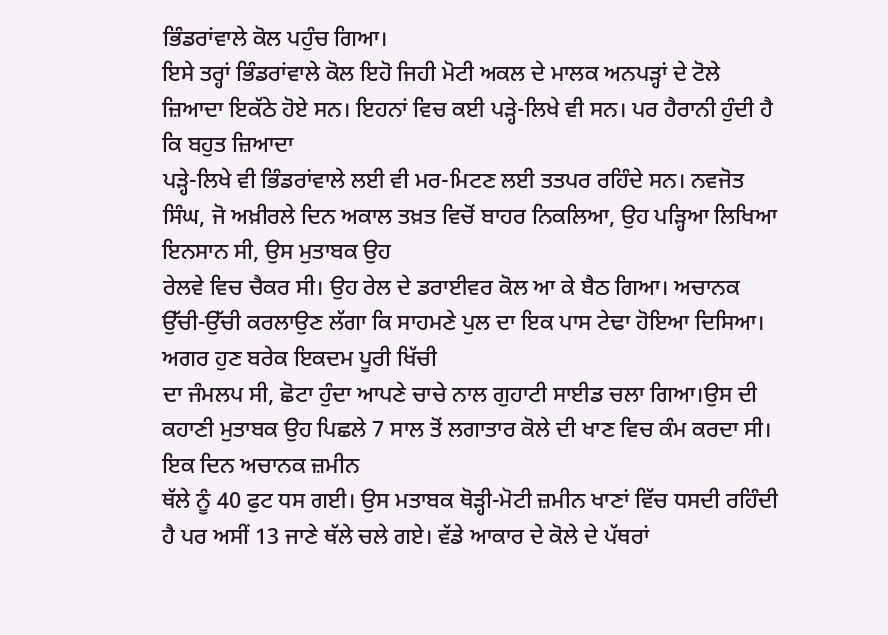ਭਿੰਡਰਾਂਵਾਲੇ ਕੋਲ ਪਹੁੰਚ ਗਿਆ।
ਇਸੇ ਤਰ੍ਹਾਂ ਭਿੰਡਰਾਂਵਾਲੇ ਕੋਲ ਇਹੋ ਜਿਹੀ ਮੋਟੀ ਅਕਲ ਦੇ ਮਾਲਕ ਅਨਪੜ੍ਹਾਂ ਦੇ ਟੋਲੇ ਜ਼ਿਆਦਾ ਇਕੱਠੇ ਹੋਏ ਸਨ। ਇਹਨਾਂ ਵਿਚ ਕਈ ਪੜ੍ਹੇ-ਲਿਖੇ ਵੀ ਸਨ। ਪਰ ਹੈਰਾਨੀ ਹੁੰਦੀ ਹੈ ਕਿ ਬਹੁਤ ਜ਼ਿਆਦਾ
ਪੜ੍ਹੇ-ਲਿਖੇ ਵੀ ਭਿੰਡਰਾਂਵਾਲੇ ਲਈ ਵੀ ਮਰ-ਮਿਟਣ ਲਈ ਤਤਪਰ ਰਹਿੰਦੇ ਸਨ। ਨਵਜੋਤ ਸਿੰਘ, ਜੋ ਅਖ਼ੀਰਲੇ ਦਿਨ ਅਕਾਲ ਤਖ਼ਤ ਵਿਚੋਂ ਬਾਹਰ ਨਿਕਲਿਆ, ਉਹ ਪੜ੍ਹਿਆ ਲਿਖਿਆ ਇਨਸਾਨ ਸੀ, ਉਸ ਮੁਤਾਬਕ ਉਹ
ਰੇਲਵੇ ਵਿਚ ਚੈਕਰ ਸੀ। ਉਹ ਰੇਲ ਦੇ ਡਰਾਈਵਰ ਕੋਲ ਆ ਕੇ ਬੈਠ ਗਿਆ। ਅਚਾਨਕ ਉੱਚੀ-ਉੱਚੀ ਕਰਲਾਉਣ ਲੱਗਾ ਕਿ ਸਾਹਮਣੇ ਪੁਲ ਦਾ ਇਕ ਪਾਸ ਟੇਢਾ ਹੋਇਆ ਦਿਸਿਆ। ਅਗਰ ਹੁਣ ਬਰੇਕ ਇਕਦਮ ਪੂਰੀ ਖਿੱਚੀ
ਦਾ ਜੰਮਲਪ ਸੀ, ਛੋਟਾ ਹੁੰਦਾ ਆਪਣੇ ਚਾਚੇ ਨਾਲ ਗੁਹਾਟੀ ਸਾਈਡ ਚਲਾ ਗਿਆ।ਉਸ ਦੀ ਕਹਾਣੀ ਮੁਤਾਬਕ ਉਹ ਪਿਛਲੇ 7 ਸਾਲ ਤੋਂ ਲਗਾਤਾਰ ਕੋਲੇ ਦੀ ਖਾਣ ਵਿਚ ਕੰਮ ਕਰਦਾ ਸੀ। ਇਕ ਦਿਨ ਅਚਾਨਕ ਜ਼ਮੀਨ
ਥੱਲੇ ਨੂੰ 40 ਫੁਟ ਧਸ ਗਈ। ਉਸ ਮਤਾਬਕ ਥੋੜ੍ਹੀ-ਮੋਟੀ ਜ਼ਮੀਨ ਖਾਣਾਂ ਵਿੱਚ ਧਸਦੀ ਰਹਿੰਦੀ ਹੈ ਪਰ ਅਸੀਂ 13 ਜਾਣੇ ਥੱਲੇ ਚਲੇ ਗਏ। ਵੱਡੇ ਆਕਾਰ ਦੇ ਕੋਲੇ ਦੇ ਪੱਥਰਾਂ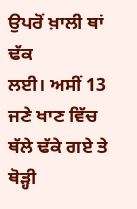ਉਪਰੋਂ ਖ਼ਾਲੀ ਥਾਂ ਢੱਕ
ਲਈ। ਅਸੀਂ 13 ਜਣੇ ਖਾਣ ਵਿੱਚ ਥੱਲੇ ਢੱਕੇ ਗਏ ਤੇ ਥੋੜ੍ਹੀ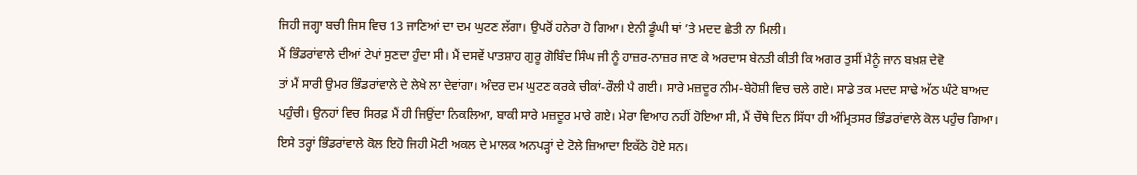ਜਿਹੀ ਜਗ੍ਹਾ ਬਚੀ ਜਿਸ ਵਿਚ 13 ਜਾਣਿਆਂ ਦਾ ਦਮ ਘੁਟਣ ਲੱਗਾ। ਉਪਰੋਂ ਹਨੇਰਾ ਹੋ ਗਿਆ। ਏਨੀ ਡੂੰਘੀ ਥਾਂ ’ਤੇ ਮਦਦ ਛੇਤੀ ਨਾ ਮਿਲੀ।
ਮੈਂ ਭਿੰਡਰਾਂਵਾਲੇ ਦੀਆਂ ਟੇਪਾਂ ਸੁਣਦਾ ਹੁੰਦਾ ਸੀ। ਮੈਂ ਦਸਵੇਂ ਪਾਤਸ਼ਾਹ ਗੁਰੂ ਗੋਬਿੰਦ ਸਿੰਘ ਜੀ ਨੂੰ ਹਾਜ਼ਰ-ਨਾਜ਼ਰ ਜਾਣ ਕੇ ਅਰਦਾਸ ਬੇਨਤੀ ਕੀਤੀ ਕਿ ਅਗਰ ਤੁਸੀਂ ਮੈਨੂੰ ਜਾਨ ਬਖ਼ਸ਼ ਦੇਵੋ
ਤਾਂ ਮੈਂ ਸਾਰੀ ਉਮਰ ਭਿੰਡਰਾਂਵਾਲੇ ਦੇ ਲੇਖੇ ਲਾ ਦੇਵਾਂਗਾ। ਅੰਦਰ ਦਮ ਘੁਟਣ ਕਰਕੇ ਚੀਕਾਂ-ਰੌਲੀ ਪੈ ਗਈ। ਸਾਰੇ ਮਜ਼ਦੂਰ ਨੀਮ-ਬੇਹੋਸ਼ੀ ਵਿਚ ਚਲੇ ਗਏ। ਸਾਡੇ ਤਕ ਮਦਦ ਸਾਢੇ ਅੱਠ ਘੰਟੇ ਬਾਅਦ
ਪਹੁੰਚੀ। ਉਨਹਾਂ ਵਿਚ ਸਿਰਫ਼ ਮੈਂ ਹੀ ਜਿਉਂਦਾ ਨਿਕਲਿਆ, ਬਾਕੀ ਸਾਰੇ ਮਜ਼ਦੂਰ ਮਾਰੇ ਗਏ। ਮੇਰਾ ਵਿਆਹ ਨਹੀਂ ਹੋਇਆ ਸੀ, ਮੈਂ ਚੌਥੇ ਦਿਨ ਸਿੱਧਾ ਹੀ ਅੰਮ੍ਰਿਤਸਰ ਭਿੰਡਰਾਂਵਾਲੇ ਕੋਲ ਪਹੁੰਚ ਗਿਆ।
ਇਸੇ ਤਰ੍ਹਾਂ ਭਿੰਡਰਾਂਵਾਲੇ ਕੋਲ ਇਹੋ ਜਿਹੀ ਮੋਟੀ ਅਕਲ ਦੇ ਮਾਲਕ ਅਨਪੜ੍ਹਾਂ ਦੇ ਟੋਲੇ ਜ਼ਿਆਦਾ ਇਕੱਠੇ ਹੋਏ ਸਨ।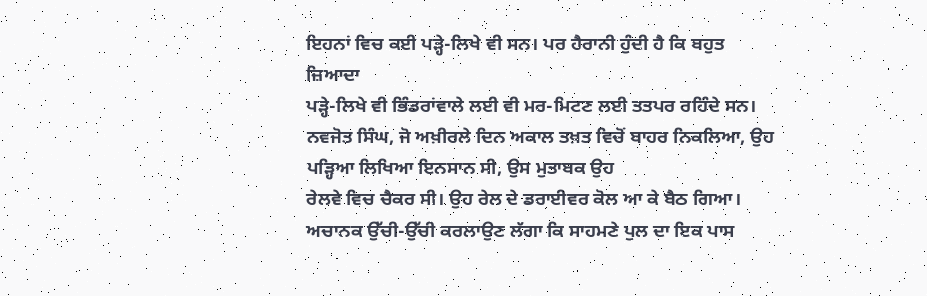ਇਹਨਾਂ ਵਿਚ ਕਈ ਪੜ੍ਹੇ-ਲਿਖੇ ਵੀ ਸਨ। ਪਰ ਹੈਰਾਨੀ ਹੁੰਦੀ ਹੈ ਕਿ ਬਹੁਤ ਜ਼ਿਆਦਾ
ਪੜ੍ਹੇ-ਲਿਖੇ ਵੀ ਭਿੰਡਰਾਂਵਾਲੇ ਲਈ ਵੀ ਮਰ-ਮਿਟਣ ਲਈ ਤਤਪਰ ਰਹਿੰਦੇ ਸਨ। ਨਵਜੋਤ ਸਿੰਘ, ਜੋ ਅਖ਼ੀਰਲੇ ਦਿਨ ਅਕਾਲ ਤਖ਼ਤ ਵਿਚੋਂ ਬਾਹਰ ਨਿਕਲਿਆ, ਉਹ ਪੜ੍ਹਿਆ ਲਿਖਿਆ ਇਨਸਾਨ ਸੀ, ਉਸ ਮੁਤਾਬਕ ਉਹ
ਰੇਲਵੇ ਵਿਚ ਚੈਕਰ ਸੀ। ਉਹ ਰੇਲ ਦੇ ਡਰਾਈਵਰ ਕੋਲ ਆ ਕੇ ਬੈਠ ਗਿਆ। ਅਚਾਨਕ ਉੱਚੀ-ਉੱਚੀ ਕਰਲਾਉਣ ਲੱਗਾ ਕਿ ਸਾਹਮਣੇ ਪੁਲ ਦਾ ਇਕ ਪਾਸ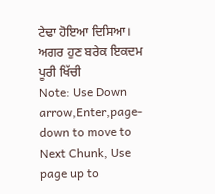ਟੇਢਾ ਹੋਇਆ ਦਿਸਿਆ। ਅਗਰ ਹੁਣ ਬਰੇਕ ਇਕਦਮ ਪੂਰੀ ਖਿੱਚੀ
Note: Use Down arrow,Enter,page-down to move to Next Chunk, Use page up to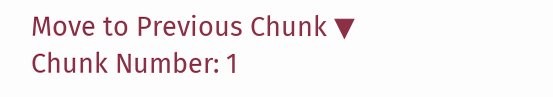Move to Previous Chunk ▼
Chunk Number: 1